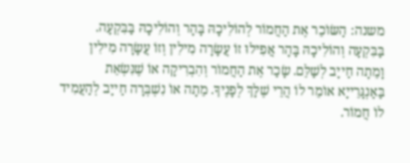משנה: הַשּׂוֹכֵר אֶת הַחֲמוֹר לְהוֹלִיכָהּ בָּהָר וְהוֹלִיכָהּ בַּבִּקְעָה. בַּבִּקְעָה וְהוֹלִיכָהּ בָּהָר אֲפִילוּ זוֹ עֲשָׂרָה מִילִין וְזוֹ עֲשָׂרָה מִילִין וָמֵתָה חַייָב לְשַׁלֵּם. שָׂכַר אֶת הַחֲמוֹר וְהִבְרִיקָה אוֹ שֶׁנִּשְׂאֵת בַּאַנְגָּרֵייָא אוֹמֵר לוֹ הֲרֵי שֶׁלָּךְ לְפָנֶיךָ. מֵתָה אוֹ נִשְׁבְּרָה חַייָב לְהַעֲמִיד לוֹ חֲמוֹר.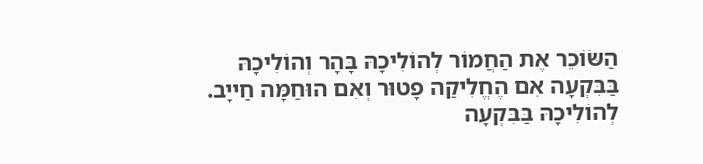הַשּׂוֹכֵר אֶת הַחֲמוֹר לְהוֹלִיכָהּ בָּהָר וְהוֹלִיכָהּ בַּבִּקְעָה אִם הֶחֱלִיקַה פָטוּר וְאִם הוּחַמָּה חַייָב. לְהוֹלִיכָהּ בַּבִּקְעָה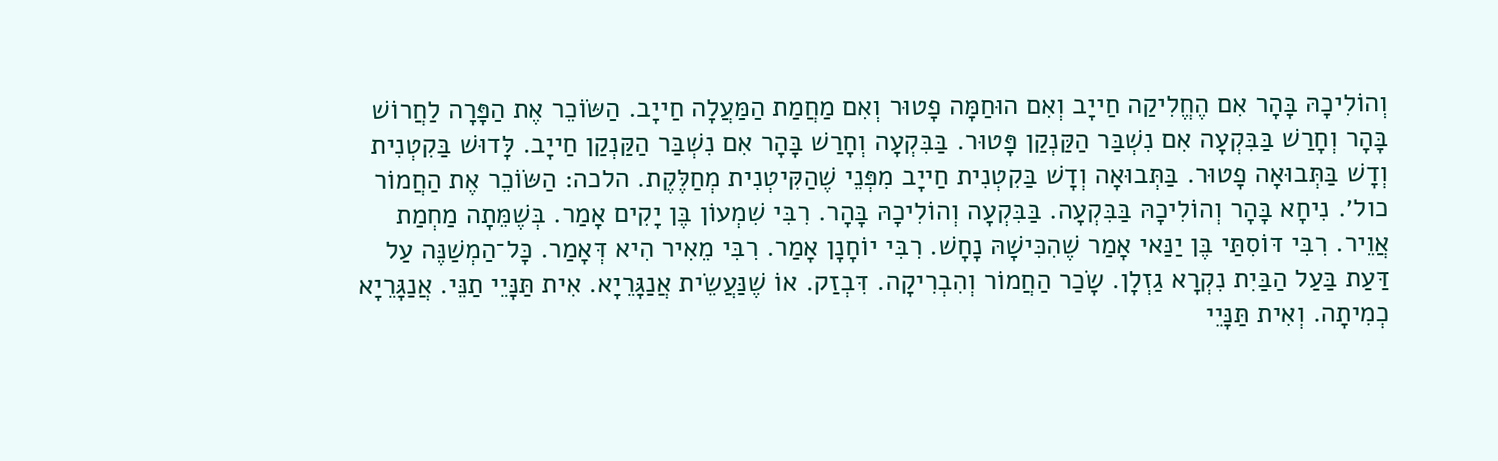וְהוֹלִיכָהּ בָּהָר אִם הֶחֱלִיקַה חַייָב וְאִם הוּחַמָּה פָטוּר וְאִם מַחֲמַת הַמַּעֲלָה חַייָב. הַשּׂוֹכֵר אֶת הַפָּרָה לַחֲרוֹשׁ בָּהָר וְחָרַשׁ בַּבִּקְעָה אִם נִשְׁבַּר הַקַּנְקַן פָּטוּר. בַּבִּקְעָה וְחָרַשׁ בָּהָר אִם נִשְׁבַּר הַקַּנְקַן חַייָב. לָּדוּשׁ בַּקִטְנִית וְדָשׁ בַּתְּבוּאָה פָטוּר. בַּתְּבוּאָה וְדָשׁ בַּקִטְנִית חַייָב מִפְּנֵי שֶׁהַקִּיטְנִית מְחַלֶּקֶת. הלכה: הַשּׂוֹכֵר אֶת הַחֲמוֹר כול׳. נִיחָא בָּהָר וְהוֹלִיכָהּ בַּבִּקְעָה. בַּבִּקְעָה וְהוֹלִיכָהּ בָּהָר. רִבִּי שִׁמְעוֹן בֶּן יָקִים אָמַר. בְּשֶׁמֵּתָה מַחְמַת אֲוֵיר. רִבִּי דּוֹסִתַּי בֶּן יַנַּאי אָמַר שֶׁהִכִּישָׁהּ נָחָשׁ. רִבִּי יוֹחָנָן אָמַר. רִבִּי מֵאִיר הִיא דְּאָמַר. כָּל־הַמְשַׁנֶּה עַל דַּעַת בַּעַל הַבַּיִת נִקְרָא גַזְלָן. שָׂכַר הַחֲמוֹר וְהִבְרִיקָה. דִּבְזַק. אוֹ שֶׁנַּעֲשֵׂית אֲנַגָּרֵיָא. אִית תַּנָּיֵי תַנֵּי. אֲנַגָּרֵיָא כְמִיתָה. וְאִית תַּנָּיֵי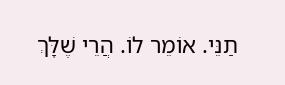תַנֵּי. אוֹמֵר לוֹ. הֲרֵי שֶׁלָּךְ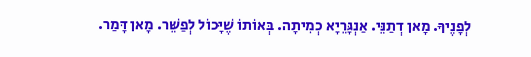לְפָנֶיךָ. מָאן דְתַנֵּי. אַנְגָּרֵיָא כְמִיתָה. בְּאוֹתוֹ שֶׁיָּכוֹל לְפַשֵּׁר. מָאן דָּמַר.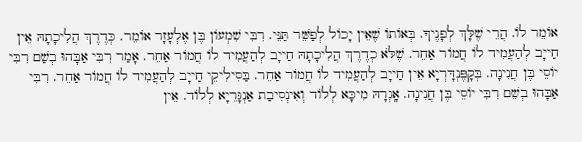אוֹמֵר לוֹ. הֲרֵי שֶׁלָּךְ לְפָנֶיךָ. בְּאוֹתוֹ שֶׁאֵין יָכוֹל לְפַשֵּׁר תַּנֵּי. רִבִּי שִׁמְעוֹן בֶּן אֶלְעָזָר אוֹמֵר. כְּדֶרֶךְ הֲלִיכָתָהּ אֵין חַייָב לְהַעֲמִיד לוֹ חֲמוֹר אַחֵר. שֶׁלֹּא כְדֶרֶךְ הֲלִיכָתָהּ חַייָב לְהַעֲמִיד לוֹ חֲמוֹר אַחֵר. אָמַר רִבִּי אַבָּהוּ בְשַׁם רִבִּי יוֹסֵי בֶּן חֲנִינָה. בְּקָפֶּנְדָּרְיָא אֵין חַייָב לְהַעֲמִיד לוֹ חֲמוֹר אַחֵר. בַּסִילִיקֵי חַייָב לְהַעֲמִיד לוֹ חֲמוֹר אַחֵר. רִבִּי אַבָּהוּ בְשֵׁם רִבִּי יוֹסֵי בֶּן חֲנִינָה. אָֽגְרָהּ מִיכָּא לְלוֹד וְאִינְסִיבַת אַנְגָּרֵיָא לְלוֹד. אֵין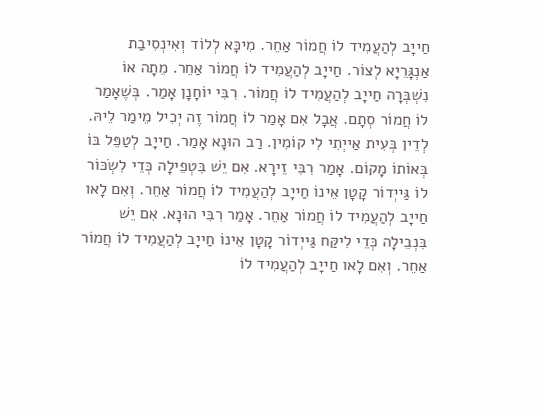חַייָב לְהַעֲמִיד לוֹ חֲמוֹר אַחֵר. מִיכָּא לְלוֹד וְאִינְסִיבַת אַנְגָּרֵיָא לְצוֹר. חַייָב לְהַעֲמִיד לוֹ חֲמוֹר אַחֵר. מֵתָה אוֹ נִשְׁבְּרָה חַייָב לְהַעֲמִיד לוֹ חֲמוֹר. רִבִּי יוֹחָנָן אָמַר. בְּשֶׁאָמַר לוֹ חֲמוֹר סְתָם. אֲבָל אִם אָמַר לוֹ חֲמוֹר זֶה יְכִיל מֵימַר לֵיהּ. לְדֵין בְּעִית אַייְתִי לִי קוֹמִין. רַב הוּנָא אָמַר. חַייָב לְטַפֵּל בּוֹ בְּאוֹתוֹ מָקוֹם. אָמַר רִבִּי זֵירָא. אִם יֵשׁ בִּטְפֵילָה כְּדֵי לִשְׂכּוֹר לוֹ גַּייְדוֹר קָטָן אֵינוֹ חַייָב לְהַעֲמִיד לוֹ חֲמוֹר אַחֵר. וְאִם לָאו חַייָב לְהַעֲמִיד לוֹ חֲמוֹר אַחֵר. אָמַר רִבִּי הוּנָא. אִם יֵשׁ בִּנְבֵילָה כְּדֵי לִיקַּח גַּייְדוֹר קָטָן אֵינוֹ חַייָב לְהַעֲמִיד לוֹ חֲמוֹר אַחֵר. וְאִם לָאו חַייָב לְהַעֲמִיד לוֹ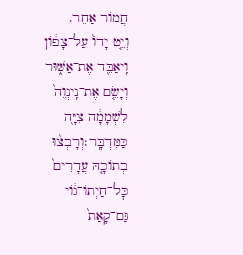חֲמוֹר אַחֵר.
וְיֵ֤ט יָדוֹ֙ עַל־צָפ֔וֹן וִֽיאַבֵּ֖ד אֶת־אַשּׁ֑וּר וְיָשֵׂ֤ם אֶת־נִֽינְוֵה֙ לִשְׁמָמָ֔ה צִיָּ֖ה כַּמִּדְבָּֽר׃וְרָבְצ֨וּ בְתוֹכָ֤הּ עֲדָרִים֙ כׇּל־חַיְתוֹ־ג֔וֹי גַּם־קָאַת֙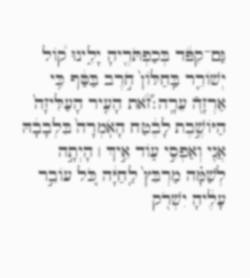גַּם־קִפֹּ֔ד בְּכַפְתֹּרֶ֖יהָ יָלִ֑ינוּ ק֠וֹל יְשׁוֹרֵ֤ר בַּֽחַלּוֹן֙ חֹ֣רֶב בַּסַּ֔ף כִּ֥י אַרְזָ֖הֿ עֵרָֽה׃זֹ֞֠את הָעִ֤יר הָעַלִּיזָה֙ הַיּוֹשֶׁ֣בֶת לָבֶ֔טַח הָאֹֽמְרָה֙ בִּלְבָבָ֔הּ אֲנִ֖י וְאַפְסִ֣י ע֑וֹד אֵ֣יךְ ׀ הָיְתָ֣ה לְשַׁמָּ֗ה מַרְבֵּץ֙ לַֽחַיָּ֔ה כֹּ֚ל עוֹבֵ֣ר עָלֶ֔יהָ יִשְׁרֹ֖ק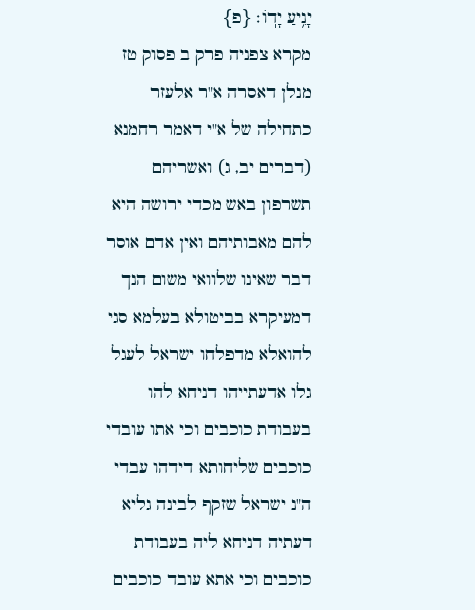יָנִ֥יעַ יָדֽוֹ׃ {פ}
מקרא צפניה פרק ב פסוק טז
מנלן דאסרה א"ר אלעזר כתחילה של א"י דאמר רחמנא (דברים יב, ג) ואשריהם תשרפון באש מכדי ירושה היא להם מאבותיהם ואין אדם אוסר דבר שאינו שלוואי משום הנך דמעיקרא בביטולא בעלמא סגי להואלא מדפלחו ישראל לעגל גלו אדעתייהו דניחא להו בעבודת כוכבים וכי אתו עובדי כוכבים שליחותא דידהו עבדי ה"נ ישראל שזקף לבינה גליא דעתיה דניחא ליה בעבודת כוכבים וכי אתא עובד כוכבים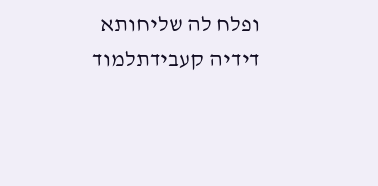ופלח לה שליחותא דידיה קעבידתלמוד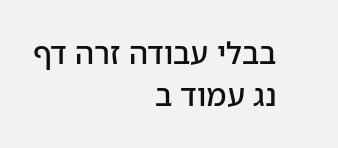בבלי עבודה זרה דף נג עמוד ב